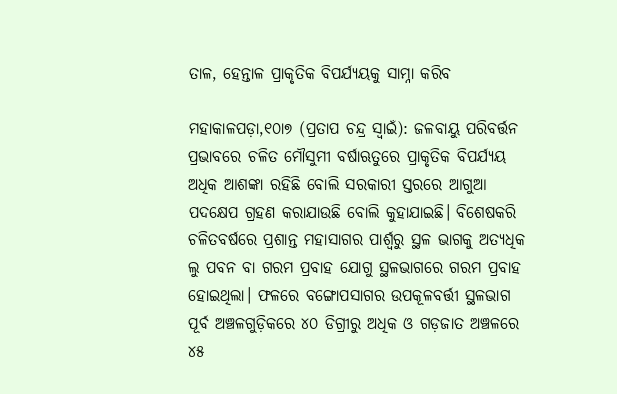ତାଳ, ହେନ୍ତାଳ ପ୍ରାକୃତିକ ବିପର୍ଯ୍ୟୟକୁ ସାମ୍ନା କରିବ

ମହାକାଳପଡ଼ା,୧୦ା୭ (ପ୍ରତାପ ଚନ୍ଦ୍ର ସ୍ବାଇଁ): ଜଳବାୟୁ ପରିବର୍ତ୍ତନ ପ୍ରଭାବରେ ଚଳିତ ମୌସୁମୀ ବର୍ଷାଋତୁରେ ପ୍ରାକୃତିକ ବିପର୍ଯ୍ୟୟ ଅଧିକ ଆଶଙ୍କା ରହିଛି ବୋଲି ସରକାରୀ ସ୍ତରରେ ଆଗୁଆ ପଦକ୍ଷେପ ଗ୍ରହଣ କରାଯାଉଛି ବୋଲି କୁହାଯାଇଛି। ବିଶେଷକରି ଚଳିତବର୍ଷରେ ପ୍ରଶାନ୍ତ ମହାସାଗର ପାର୍ଶ୍ୱରୁ ସ୍ଥଳ ଭାଗକୁ ଅତ୍ୟଧିକ ଲୁ ପବନ ବା ଗରମ ପ୍ରବାହ ଯୋଗୁ ସ୍ଥଳଭାଗରେ ଗରମ ପ୍ରବାହ ହୋଇଥିଲା। ଫଳରେ ବଙ୍ଗୋପସାଗର ଉପକୂଳବର୍ତ୍ତୀ ସ୍ଥଳଭାଗ ପୂର୍ବ ଅଞ୍ଚଳଗୁଡ଼ିକରେ ୪୦ ଡିଗ୍ରୀରୁ ଅଧିକ ଓ ଗଡ଼ଜାତ ଅଞ୍ଚଳରେ ୪୫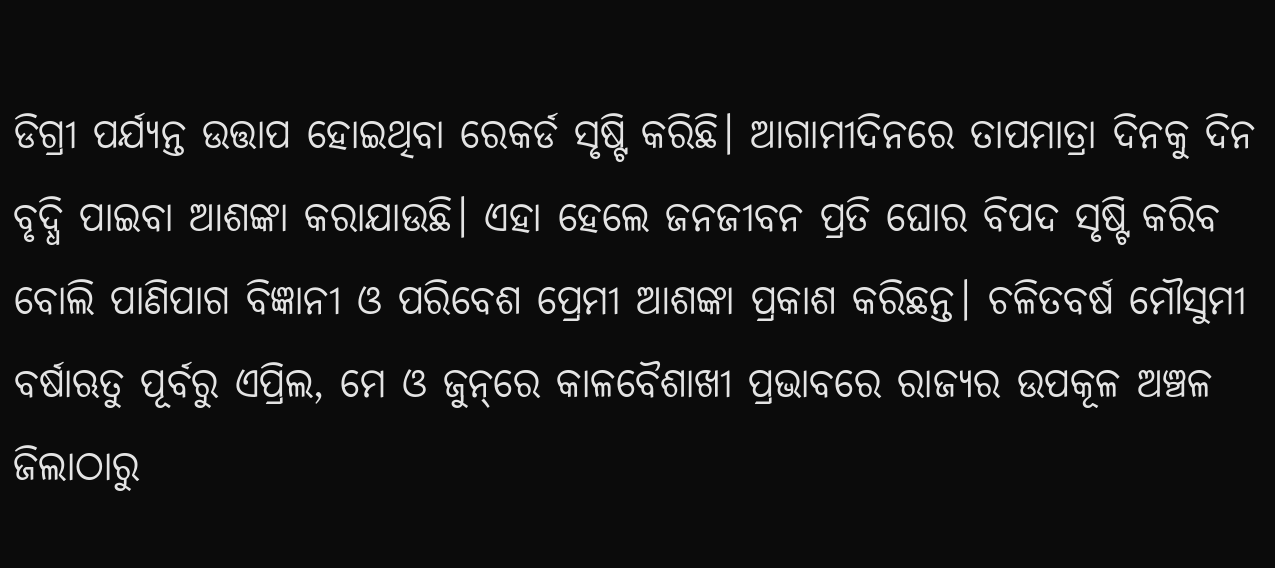ଡିଗ୍ରୀ ପର୍ଯ୍ୟନ୍ତ ଉତ୍ତାପ ହୋଇଥିବା ରେକର୍ଡ ସୃଷ୍ଟି କରିଛି। ଆଗାମୀଦିନରେ ତାପମାତ୍ରା ଦିନକୁ ଦିନ ବୃଦ୍ଧି ପାଇବା ଆଶଙ୍କା କରାଯାଉଛି। ଏହା ହେଲେ ଜନଜୀବନ ପ୍ରତି ଘୋର ବିପଦ ସୃଷ୍ଟି କରିବ ବୋଲି ପାଣିପାଗ ବିଜ୍ଞାନୀ ଓ ପରିବେଶ ପ୍ରେମୀ ଆଶଙ୍କା ପ୍ରକାଶ କରିଛନ୍ତ। ଚଳିତବର୍ଷ ମୌସୁମୀ ବର୍ଷାଋତୁ ପୂର୍ବରୁ ଏପ୍ରିଲ, ମେ ଓ ଜୁନ୍‌ରେ କାଳବୈଶାଖୀ ପ୍ରଭାବରେ ରାଜ୍ୟର ଉପକୂଳ ଅଞ୍ଚଳ ଜିଲାଠାରୁ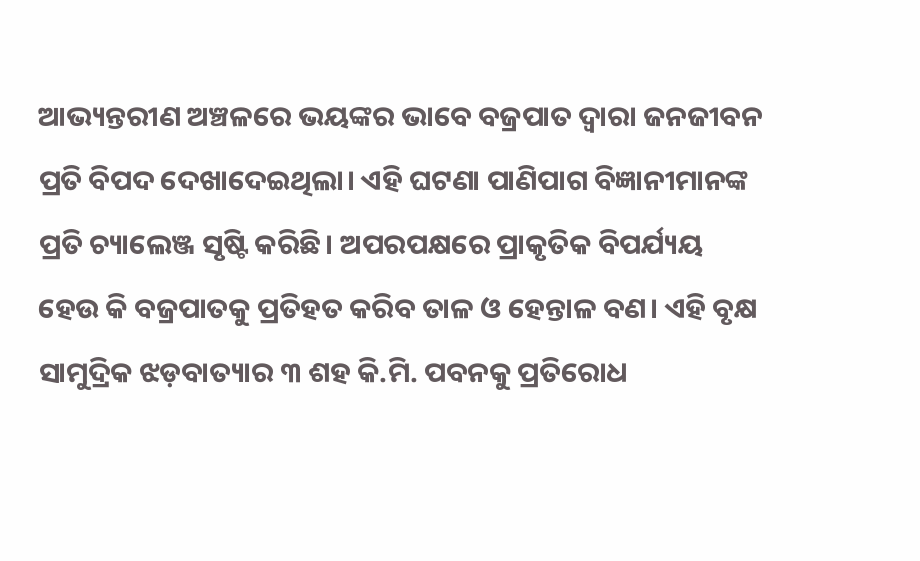ଆଭ୍ୟନ୍ତରୀଣ ଅଞ୍ଚଳରେ ଭୟଙ୍କର ଭାବେ ବଜ୍ରପାତ ଦ୍ୱାରା ଜନଜୀବନ ପ୍ରତି ବିପଦ ଦେଖାଦେଇଥିଲା। ଏହି ଘଟଣା ପାଣିପାଗ ବିଜ୍ଞାନୀମାନଙ୍କ ପ୍ରତି ଚ୍ୟାଲେଞ୍ଜ ସୃଷ୍ଟି କରିଛି। ଅପରପକ୍ଷରେ ପ୍ରାକୃତିକ ବିପର୍ଯ୍ୟୟ ହେଉ କି ବଜ୍ରପାତକୁ ପ୍ରତିହତ କରିବ ତାଳ ଓ ହେନ୍ତାଳ ବଣ। ଏହି ବୃକ୍ଷ ସାମୁଦ୍ରିକ ଝଡ଼ବାତ୍ୟାର ୩ ଶହ କି.ମି. ପବନକୁ ପ୍ରତିରୋଧ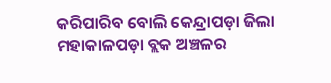କରିପାରିବ ବୋଲି କେନ୍ଦ୍ରାପଡ଼ା ଜିଲା ମହାକାଳପଡ଼ା ବ୍ଲକ ଅଞ୍ଚଳର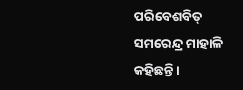ପରିବେଶବିତ୍‌ ସମରେନ୍ଦ୍ର ମାହାଳି କହିଛନ୍ତି।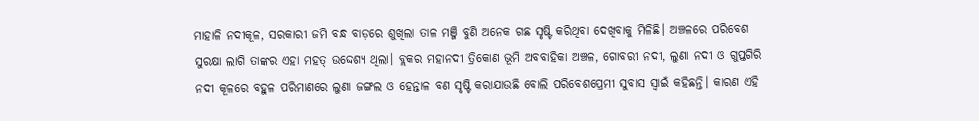ମାହାଳି ନଦୀକୂଳ, ସରକାରୀ ଜମି ବନ୍ଧ ବାଡ଼ରେ ଶୁଖିଲା ତାଳ ମଞ୍ଜି ବୁଣି ଅନେକ ଗଛ ସୃଷ୍ଟି କରିଥିବା ଦେଖିବାକୁ ମିଳିଛି। ଅଞ୍ଚଳରେ ପରିବେଶ ସୁରକ୍ଷା ଲାଗି ତାଙ୍କର ଏହା ମହତ୍‌ ଉଦ୍ଦେଶ୍ୟ ଥିଲା। ବ୍ଲକର ମହାନଦୀ ତ୍ରିକୋଣ ଭୂମି ଅବବାହିକା ଅଞ୍ଚଳ, ଗୋବରୀ ନଦୀ, ଲୁଣା ନଦୀ ଓ ଗୁପ୍ତଗିରି ନଦୀ କୂଳରେ ବହୁଳ ପରିମାଣରେ ଲୁଣା ଜଙ୍ଗଲ ଓ ହେନ୍ତାଳ ବଣ ସୃଷ୍ଟି କରାଯାଉଛି ବୋଲି ପରିବେଶପ୍ରେମୀ ସୁବାସ ସ୍ବାଇଁ କହିଛନ୍ତି। କାରଣ ଏହି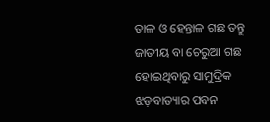ତାଳ ଓ ହେନ୍ତାଳ ଗଛ ତନ୍ତୁ ଜାତୀୟ ବା ଚେରୁଆ ଗଛ ହୋଇଥିବାରୁ ସାମୁଦ୍ରିକ ଝଡ଼ବାତ୍ୟାର ପବନ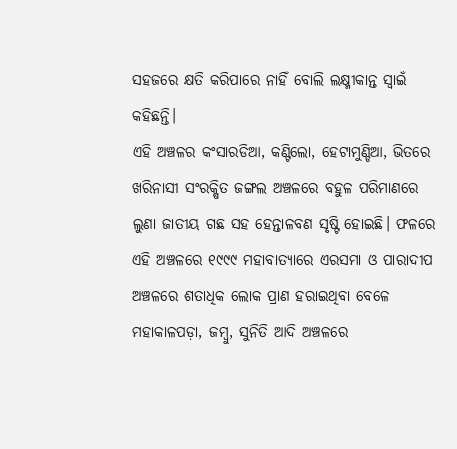ସହଜରେ କ୍ଷତି କରିପାରେ ନାହିଁ ବୋଲି ଲକ୍ଷ୍ମୀକାନ୍ତ ସ୍ବାଇଁ କହିଛନ୍ତି।
ଏହି ଅଞ୍ଚଳର କଂସାରଡିଆ, କଣ୍ଟିଲୋ, ହେଟାମୁଣ୍ଡିଆ, ଭିତରେ ଖରିନାସୀ ସଂରକ୍ଷିତ ଜଙ୍ଗଲ ଅଞ୍ଚଳରେ ବହୁଳ ପରିମାଣରେ ଲୁଣା ଜାତୀୟ ଗଛ ସହ ହେନ୍ତାଳବଣ ସୃଷ୍ଟି ହୋଇଛି। ଫଳରେ ଏହି ଅଞ୍ଚଳରେ ୧୯୯୯ ମହାବାତ୍ୟାରେ ଏରସମା ଓ ପାରାଦୀପ ଅଞ୍ଚଳରେ ଶତାଧିକ ଲୋକ ପ୍ରାଣ ହରାଇଥିବା ବେଳେ ମହାକାଳପଡ଼ା, ଜମ୍ବୁ, ସୁନିତି ଆଦି ଅଞ୍ଚଳରେ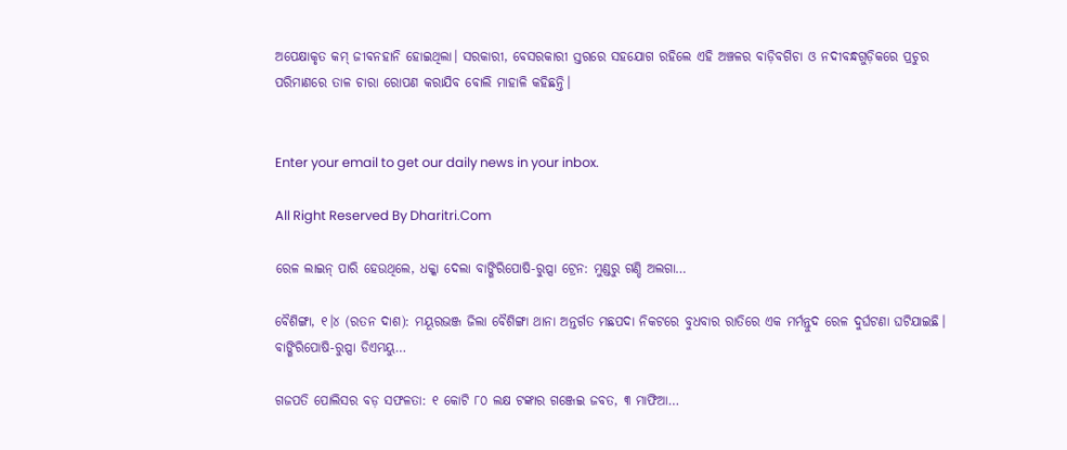ଅପେକ୍ଷାକୃତ କମ୍‌ ଜୀବନହାନି ହୋଇଥିଲା। ସରକାରୀ, ବେସରକାରୀ ସ୍ତରରେ ସହଯୋଗ ରହିଲେ ଏହି ଅଞ୍ଚଳର ବାଡ଼ିବଗିଚା ଓ ନଦୀବନ୍ଧଗୁଡ଼ିକରେ ପ୍ରଚୁର ପରିମାଣରେ ତାଳ ଚାରା ରୋପଣ କରାଯିବ ବୋଲି ମାହାଳି କହିଛନ୍ତି।


Enter your email to get our daily news in your inbox.

All Right Reserved By Dharitri.Com

ରେଳ ଲାଇନ୍‌ ପାରି ହେଉଥିଲେ, ଧକ୍କା ଦେଲା ବାଙ୍ଗିରିପୋଷି-ରୁପ୍ସା ଟ୍ରେନ: ମୁଣ୍ଡରୁ ଗଣ୍ଡି ଅଲଗା…

ବୈଶିଙ୍ଗା, ୧।୪ (ରତନ ଦାଶ): ମୟୂରଭଞ୍ଜ ଜିଲା ବୈଶିଙ୍ଗା ଥାନା ଅନ୍ତର୍ଗତ ମଛପଦା ନିକଟରେ ବୁଧବାର ରାତିରେ ଏକ ମର୍ମନ୍ତୁଦ ରେଳ ଦୁର୍ଘଟଣା ଘଟିଯାଇଛି। ବାଙ୍ଗିରିପୋଷି-ରୁପ୍ସା ଡିଏମୟୁ…

ଗଜପତି ପୋଲିସର ବଡ଼ ସଫଳତା: ୧ କୋଟି ୮୦ ଲକ୍ଷ ଟଙ୍କାର ଗଞ୍ଜେଇ ଜବତ, ୩ ମାଫିଆ…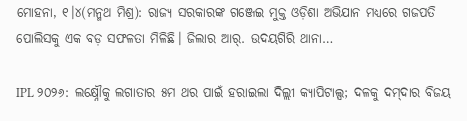ମୋହନା, ୧।୪(ମନ୍ମଥ ମିଶ୍ର): ରାଜ୍ୟ ସରକାରଙ୍କ ଗଞ୍ଜେଇ ମୁକ୍ତ ଓଡ଼ିଶା ଅଭିଯାନ ମଧ୍ୟରେ ଗଜପତି ପୋଲିସକୁ ଏକ ବଡ଼ ସଫଳତା ମିଳିଛି। ଜିଲାର ଆର୍‌. ଉଦୟଗିରି ଥାନା…

IPL ୨୦୨୬: ଲକ୍ଷ୍ନୌକୁ ଲଗାତାର ୫ମ ଥର ପାଇଁ ହରାଇଲା ଦିଲ୍ଲୀ କ୍ୟାପିଟାଲ୍ସ; ଦଳକୁ ଦମ୍‌ଦାର ବିଜୟ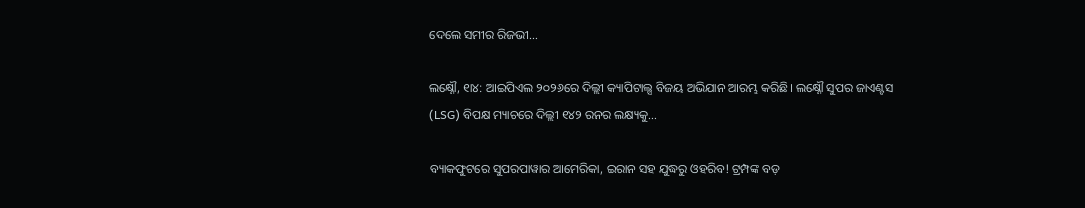ଦେଲେ ସମୀର ରିଜଭୀ…

ଲକ୍ଷ୍ନୌ, ୧ା୪: ଆଇପିଏଲ ୨୦୨୬ରେ ଦିଲ୍ଲୀ କ୍ୟାପିଟାଲ୍ସ ବିଜୟ ଅଭିଯାନ ଆରମ୍ଭ କରିଛି। ଲକ୍ଷ୍ନୌ ସୁପର ଜାଏଣ୍ଟସ (LSG) ବିପକ୍ଷ ମ୍ୟାଚରେ ଦିଲ୍ଲୀ ୧୪୨ ରନର ଲକ୍ଷ୍ୟକୁ…

ବ୍ୟାକଫୁଟରେ ସୁପରପାୱାର ଆମେରିକା, ଇରାନ ସହ ଯୁଦ୍ଧରୁ ଓହରିବ! ଟ୍ରମ୍ପଙ୍କ ବଡ଼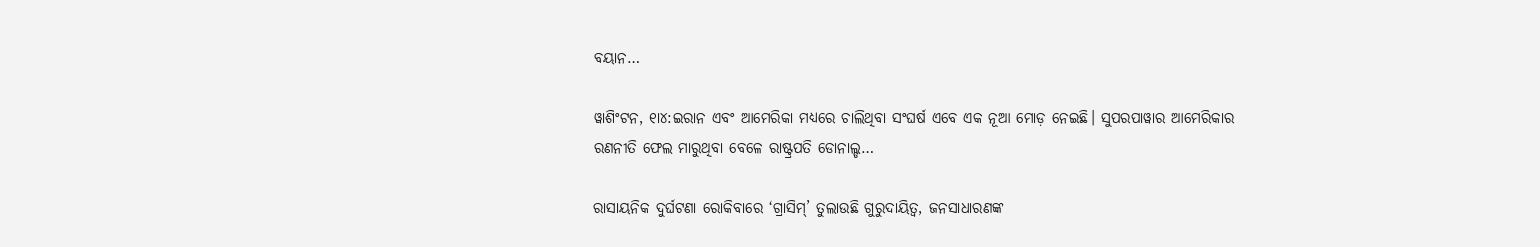ବୟାନ…

ୱାଶିଂଟନ, ୧ା୪:ଇରାନ ଏବଂ ଆମେରିକା ମଧ୍ୟରେ ଚାଲିଥିବା ସଂଘର୍ଷ ଏବେ ଏକ ନୂଆ ମୋଡ଼ ନେଇଛି। ସୁପରପାୱାର ଆମେରିକାର ରଣନୀତି ଫେଲ ମାରୁଥିବା ବେଳେ ରାଷ୍ଟ୍ରପତି ଡୋନାଲ୍ଡ…

ରାସାୟନିକ ଦୁର୍ଘଟଣା ରୋକିବାରେ ‘ଗ୍ରାସିମ୍‌’ ତୁଲାଉଛି ଗୁରୁଦାୟିତ୍ୱ, ଜନସାଧାରଣଙ୍କ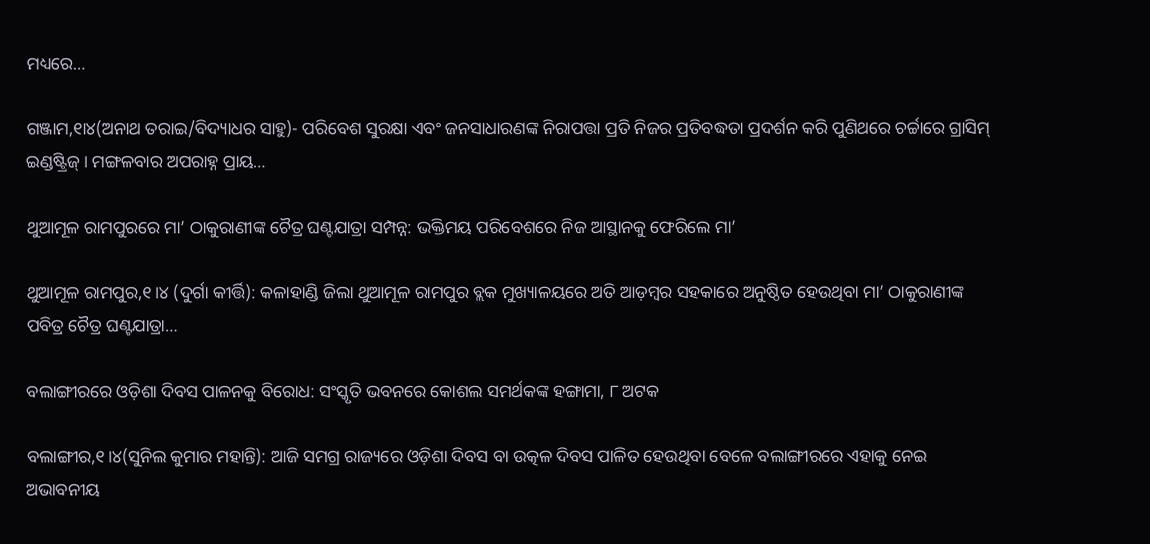ମଧ୍ୟରେ…

ଗଞ୍ଜାମ,୧ା୪(ଅନାଥ ତରାଇ/ବିଦ୍ୟାଧର ସାହୁ)- ପରିବେଶ ସୁରକ୍ଷା ଏବଂ ଜନସାଧାରଣଙ୍କ ନିରାପତ୍ତା ପ୍ରତି ନିଜର ପ୍ରତିବଦ୍ଧତା ପ୍ରଦର୍ଶନ କରି ପୁଣିଥରେ ଚର୍ଚ୍ଚାରେ ଗ୍ରାସିମ୍‌ ଇଣ୍ଡଷ୍ଟ୍ରିଜ୍‌। ମଙ୍ଗଳବାର ଅପରାହ୍ନ ପ୍ରାୟ…

ଥୁଆମୂଳ ରାମପୁରରେ ମା’ ଠାକୁରାଣୀଙ୍କ ଚୈତ୍ର ଘଣ୍ଟଯାତ୍ରା ସମ୍ପନ୍ନ: ଭକ୍ତିମୟ ପରିବେଶରେ ନିଜ ଆସ୍ଥାନକୁ ଫେରିଲେ ମା’

ଥୁଆମୂଳ ରାମପୁର,୧।୪ (ଦୁର୍ଗା କୀର୍ତ୍ତି): କଳାହାଣ୍ଡି ଜିଲା ଥୁଆମୂଳ ରାମପୁର ବ୍ଲକ ମୁଖ୍ୟାଳୟରେ ଅତି ଆଡ଼ମ୍ବର ସହକାରେ ଅନୁଷ୍ଠିତ ହେଉଥିବା ମା’ ଠାକୁରାଣୀଙ୍କ ପବିତ୍ର ଚୈତ୍ର ଘଣ୍ଟଯାତ୍ରା…

ବଲାଙ୍ଗୀରରେ ଓଡ଼ିଶା ଦିବସ ପାଳନକୁ ବିରୋଧ: ସଂସ୍କୃତି ଭବନରେ କୋଶଲ ସମର୍ଥକଙ୍କ ହଙ୍ଗାମା, ୮ ଅଟକ

ବଲାଙ୍ଗୀର,୧।୪(ସୁନିଲ କୁମାର ମହାନ୍ତି): ଆଜି ସମଗ୍ର ରାଜ୍ୟରେ ଓଡ଼ିଶା ଦିବସ ବା ଉତ୍କଳ ଦିବସ ପାଳିତ ହେଉଥିବା ବେଳେ ବଲାଙ୍ଗୀରରେ ଏହାକୁ ନେଇ ଅଭାବନୀୟ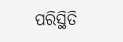ପରିସ୍ଥିତି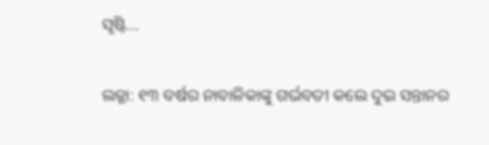ସୃଷ୍ଟି…

ଲଜ୍ଜା: ୧୩ ବର୍ଷର ନାବାଳିକାଙ୍କୁ ଗର୍ଭବତୀ କଲେ ଦୁଇ ସନ୍ତାନର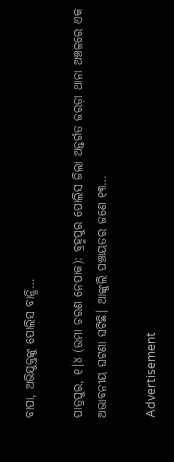ବାପା, ଅଭିଯୁକ୍ତଙ୍କୁ ପୋଲିସ ବାନ୍ଧି…

ପାତ୍ରପୁର, ୧।୪ (ଉମା ଚରଣ ନେପାକ): ବ୍ରହ୍ମପୁର ପୋଲିସ ଜିଲା ଅନ୍ତର୍ଗତ ଜରଡ଼ା ଥାନା ଅଞ୍ଚଳରେ ଏକ ଅଭାବନୀୟ ଘଟଣା ଘଟିଛି। ଆଙ୍କୁଲି ପଞ୍ଚାୟତର ଜଣେ ୧୩…

Advertisement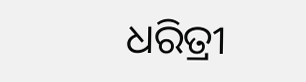ଧରିତ୍ରୀ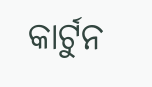କାର୍ଟୁନ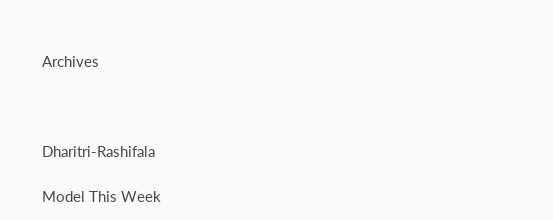Archives



Dharitri-Rashifala

Model This Week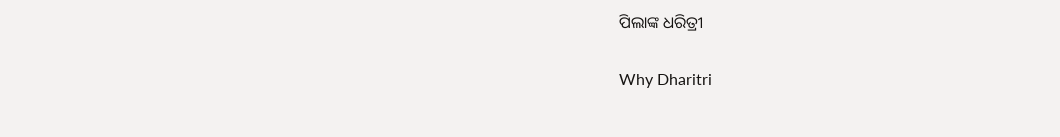ପିଲାଙ୍କ ଧରିତ୍ରୀ

Why Dharitri